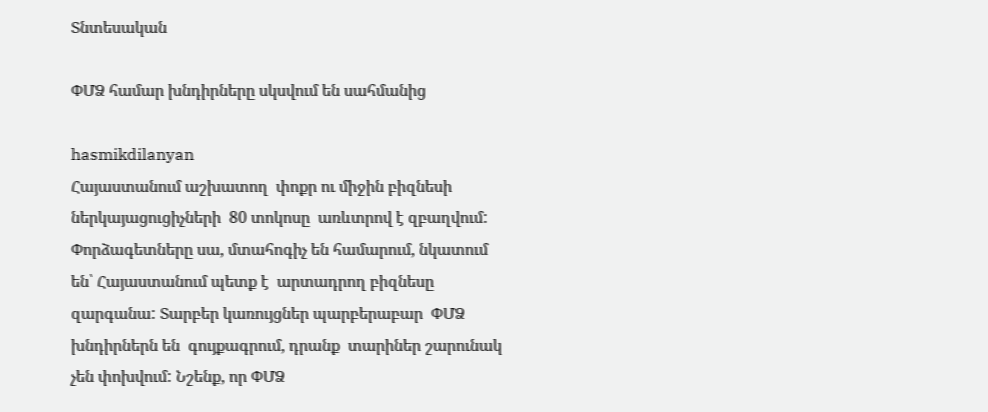Տնտեսական

ՓՄՁ համար խնդիրները սկսվում են սահմանից

hasmikdilanyan
Հայաստանում աշխատող  փոքր ու միջին բիզնեսի ներկայացուցիչների  80 տոկոսը  առևտրով է զբաղվում: Փորձագետները սա, մտահոգիչ են համարում, նկատում են՝ Հայաստանում պետք է  արտադրող բիզնեսը զարգանա: Տարբեր կառույցներ պարբերաբար  ՓՄՁ խնդիրներն են  գույքագրում, դրանք  տարիներ շարունակ չեն փոխվում: Նշենք, որ ՓՄՁ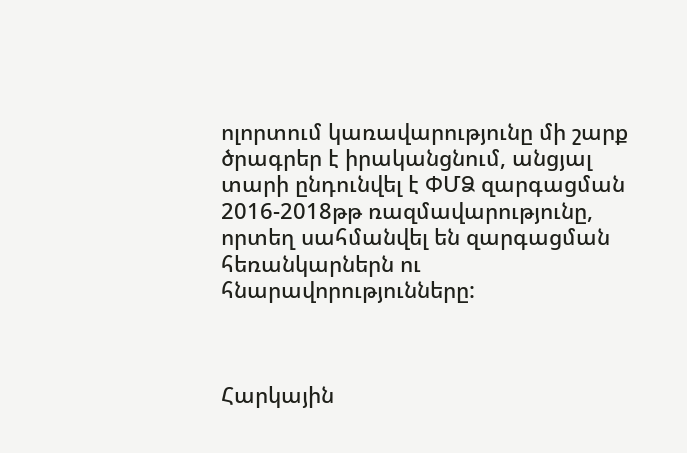ոլորտում կառավարությունը մի շարք ծրագրեր է իրականցնում, անցյալ տարի ընդունվել է ՓՄՁ զարգացման 2016-2018թթ ռազմավարությունը, որտեղ սահմանվել են զարգացման հեռանկարներն ու հնարավորությունները:



Հարկային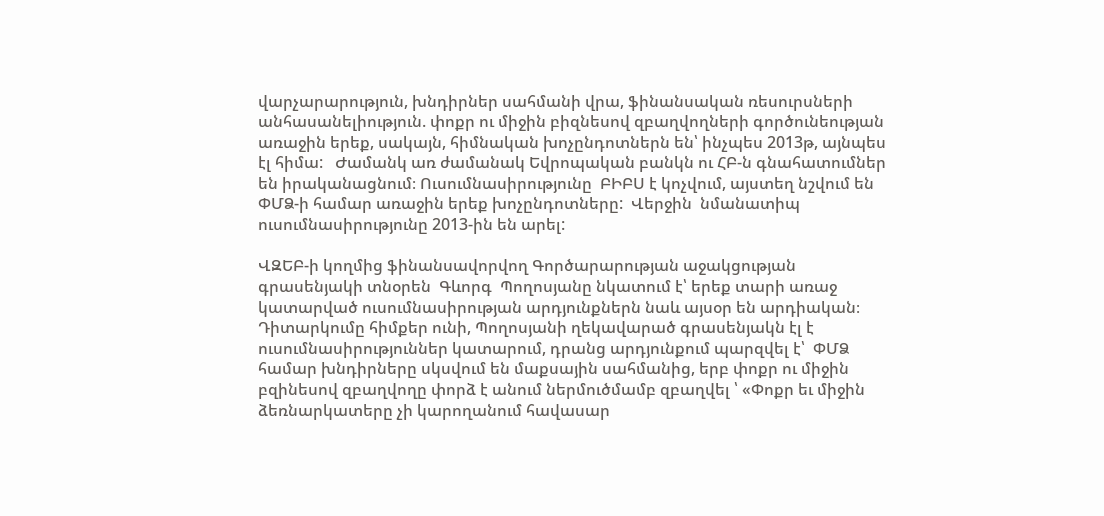վարչարարություն, խնդիրներ սահմանի վրա, ֆինանսական ռեսուրսների  անհասանելիություն. փոքր ու միջին բիզնեսով զբաղվողների գործունեության առաջին երեք, սակայն, հիմնական խոչընդոտներն են՝ ինչպես 2013թ, այնպես էլ հիմա:   Ժամանկ առ ժամանակ Եվրոպական բանկն ու ՀԲ-ն գնահատումներ  են իրականացնում։ Ուսումնասիրությունը  ԲԻԲՍ է կոչվում, այստեղ նշվում են  ՓՄՁ-ի համար առաջին երեք խոչընդոտները:  Վերջին  նմանատիպ ուսումնասիրությունը 2013-ին են արել:

ՎԶԵԲ-ի կողմից ֆինանսավորվող Գործարարության աջակցության գրասենյակի տնօրեն  Գևորգ  Պողոսյանը նկատում է՝ երեք տարի առաջ կատարված ուսումնասիրության արդյունքներն նաև այսօր են արդիական։ Դիտարկումը հիմքեր ունի, Պողոսյանի ղեկավարած գրասենյակն էլ է  ուսումնասիրություններ կատարում, դրանց արդյունքում պարզվել է՝  ՓՄՁ համար խնդիրները սկսվում են մաքսային սահմանից, երբ փոքր ու միջին բզինեսով զբաղվողը փորձ է անում ներմուծմամբ զբաղվել ՝ «Փոքր եւ միջին ձեռնարկատերը չի կարողանում հավասար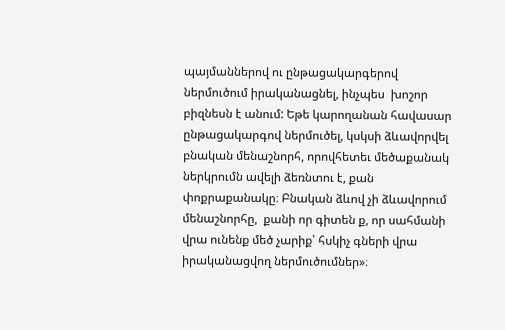պայմաններով ու ընթացակարգերով ներմուծում իրականացնել, ինչպես  խոշոր բիզնեսն է անում: Եթե կարողանան հավասար ընթացակարգով ներմուծել, կսկսի ձևավորվել  բնական մենաշնորհ, որովհետեւ մեծաքանակ ներկրումն ավելի ձեռնտու է, քան փոքրաքանակը։ Բնական ձևով չի ձևավորում մենաշնորհը,  քանի որ գիտեն ք, որ սահմանի վրա ունենք մեծ չարիք՝ հսկիչ գների վրա իրականացվող ներմուծումներ»։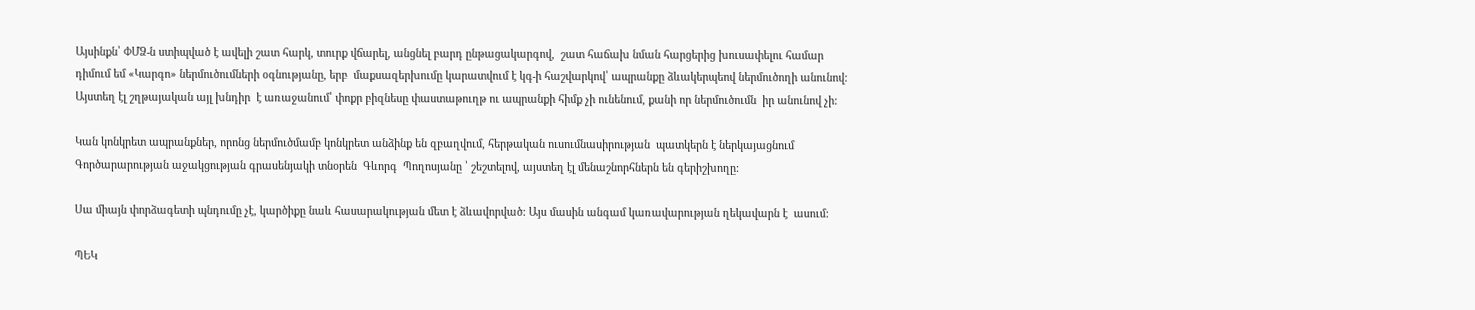Այսինքն՝ ՓՄՁ-ն ստիպված է ավելի շատ հարկ, տուրք վճարել, անցնել բարդ ընթացակարգով,  շատ հաճախ նման հարցերից խուսափելու համար դիմում եմ «Կարգո» ներմուծումների օգնությանը, երբ  մաքսազերխումը կարատվում է կգ-ի հաշվարկով՝ ապրանքը ձևակերպեով ներմուծողի անունով:  Այստեղ էլ շղթայական այլ խնդիր  է առաջանում՝ փոքր բիզնեսը փաստաթուղթ ու ապրանքի հիմք չի ունենում, քանի որ ներմուծումն  իր անունով չի:

Կան կոնկրետ ապրանքներ, որոնց ներմուծմամբ կոնկրետ անձինք են զբաղվում, հերթական ուսումնասիրության  պատկերն է ներկայացնում Գործարարության աջակցության գրասենյակի տնօրեն  Գևորգ  Պողոսյանը ՝ շեշտելով, այստեղ էլ մենաշնորհներն են գերիշխողը:

Սա միայն փորձագետի պնդումը չէ, կարծիքը նաև հասարակության մետ է ձևավորված: Այս մասին անգամ կառավարության ղեկավարն է  ասում:

ՊԵԿ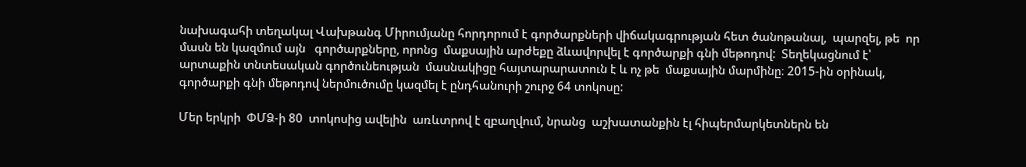նախագահի տեղակալ Վախթանգ Միրումյանը հորդորում է գործարքների վիճակագրության հետ ծանոթանալ,  պարզել, թե  որ մասն են կազմում այն   գործարքները, որոնց  մաքսային արժեքը ձևավորվել է գործարքի գնի մեթոդով:  Տեղեկացնում է՝  արտաքին տնտեսական գործունեության  մասնակիցը հայտարարատուն է և ոչ թե  մաքսային մարմինը։ 2015-ին օրինակ, գործարքի գնի մեթոդով ներմուծումը կազմել է ընդհանուրի շուրջ 64 տոկոսը:

Մեր երկրի  ՓՄՁ-ի 80  տոկոսից ավելին  առևտրով է զբաղվում, նրանց  աշխատանքին էլ հիպերմարկետներն են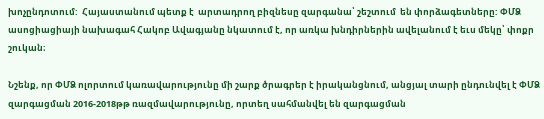խոչընդոտում:  Հայաստանում պետք է  արտադրող բիզնեսը զարգանա՝ շեշտում  են փորձագետները: ՓՄՁ ասոցիացիայի նախագահ Հակոբ Ավագյանը նկատում է, որ առկա խնդիրներին ավելանում է եւս մեկը՝ փոքր շուկան։

Նշենք, որ ՓՄՁ ոլորտում կառավարությունը մի շարք ծրագրեր է իրականցնում, անցյալ տարի ընդունվել է ՓՄՁ զարգացման 2016-2018թթ ռազմավարությունը, որտեղ սահմանվել են զարգացման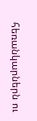հեռանկարներն ու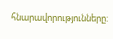հնարավորությունները: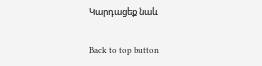Կարդացեք նաև

Back to top button